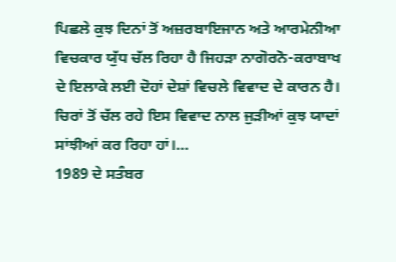ਪਿਛਲੇ ਕੁਝ ਦਿਨਾਂ ਤੋਂ ਅਜ਼ਰਬਾਇਜਾਨ ਅਤੇ ਆਰਮੇਨੀਆ ਵਿਚਕਾਰ ਯੁੱਧ ਚੱਲ ਰਿਹਾ ਹੈ ਜਿਹੜਾ ਨਾਗੋਰਨੋ-ਕਰਾਬਾਖ ਦੇ ਇਲਾਕੇ ਲਈ ਦੋਹਾਂ ਦੇਸ਼ਾਂ ਵਿਚਲੇ ਵਿਵਾਦ ਦੇ ਕਾਰਨ ਹੈ। ਚਿਰਾਂ ਤੋਂ ਚੱਲ ਰਹੇ ਇਸ ਵਿਵਾਦ ਨਾਲ ਜੁੜੀਆਂ ਕੁਝ ਯਾਦਾਂ ਸਾਂਝੀਆਂ ਕਰ ਰਿਹਾ ਹਾਂ।…
1989 ਦੇ ਸਤੰਬਰ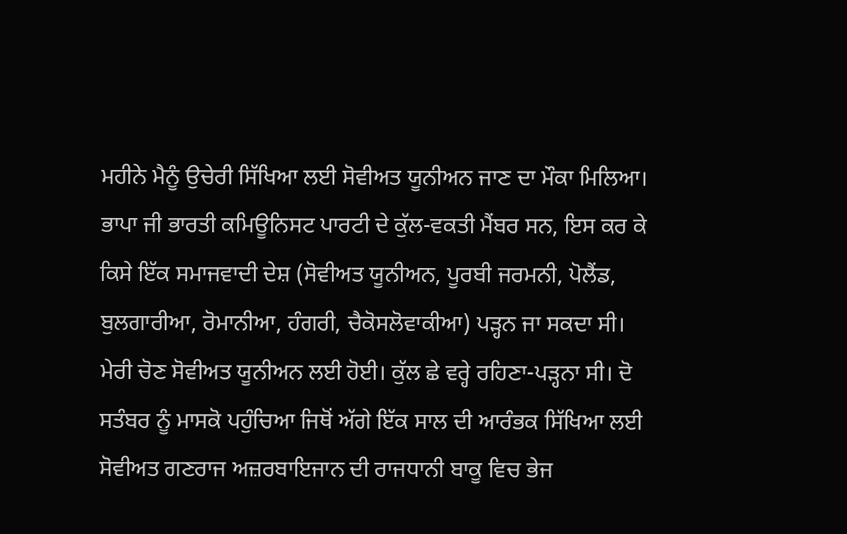ਮਹੀਨੇ ਮੈਨੂੰ ਉਚੇਰੀ ਸਿੱਖਿਆ ਲਈ ਸੋਵੀਅਤ ਯੂਨੀਅਨ ਜਾਣ ਦਾ ਮੌਕਾ ਮਿਲਿਆ। ਭਾਪਾ ਜੀ ਭਾਰਤੀ ਕਮਿਊਨਿਸਟ ਪਾਰਟੀ ਦੇ ਕੁੱਲ-ਵਕਤੀ ਮੈਂਬਰ ਸਨ, ਇਸ ਕਰ ਕੇ ਕਿਸੇ ਇੱਕ ਸਮਾਜਵਾਦੀ ਦੇਸ਼ (ਸੋਵੀਅਤ ਯੂਨੀਅਨ, ਪੂਰਬੀ ਜਰਮਨੀ, ਪੋਲੈਂਡ, ਬੁਲਗਾਰੀਆ, ਰੋਮਾਨੀਆ, ਹੰਗਰੀ, ਚੈਕੋਸਲੋਵਾਕੀਆ) ਪੜ੍ਹਨ ਜਾ ਸਕਦਾ ਸੀ। ਮੇਰੀ ਚੋਣ ਸੋਵੀਅਤ ਯੂਨੀਅਨ ਲਈ ਹੋਈ। ਕੁੱਲ ਛੇ ਵਰ੍ਹੇ ਰਹਿਣਾ-ਪੜ੍ਹਨਾ ਸੀ। ਦੋ ਸਤੰਬਰ ਨੂੰ ਮਾਸਕੋ ਪਹੁੰਚਿਆ ਜਿਥੋਂ ਅੱਗੇ ਇੱਕ ਸਾਲ ਦੀ ਆਰੰਭਕ ਸਿੱਖਿਆ ਲਈ ਸੋਵੀਅਤ ਗਣਰਾਜ ਅਜ਼ਰਬਾਇਜਾਨ ਦੀ ਰਾਜਧਾਨੀ ਬਾਕੂ ਵਿਚ ਭੇਜ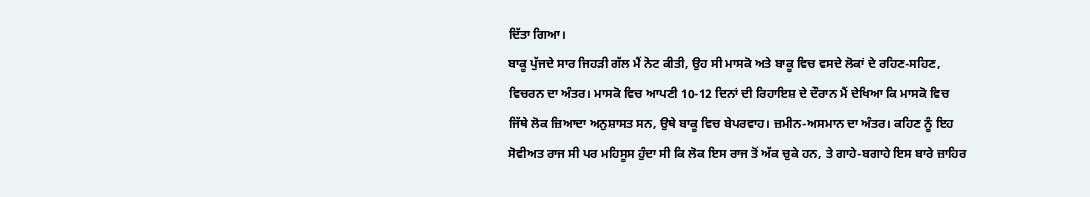ਦਿੱਤਾ ਗਿਆ।
ਬਾਕੂ ਪੁੱਜਦੇ ਸਾਰ ਜਿਹੜੀ ਗੱਲ ਮੈਂ ਨੋਟ ਕੀਤੀ, ਉਹ ਸੀ ਮਾਸਕੋ ਅਤੇ ਬਾਕੂ ਵਿਚ ਵਸਦੇ ਲੋਕਾਂ ਦੇ ਰਹਿਣ-ਸਹਿਣ, ਵਿਚਰਨ ਦਾ ਅੰਤਰ। ਮਾਸਕੋ ਵਿਚ ਆਪਣੀ 10-12 ਦਿਨਾਂ ਦੀ ਰਿਹਾਇਸ਼ ਦੇ ਦੌਰਾਨ ਮੈਂ ਦੇਖਿਆ ਕਿ ਮਾਸਕੋ ਵਿਚ ਜਿੱਥੇ ਲੋਕ ਜ਼ਿਆਦਾ ਅਨੁਸ਼ਾਸਤ ਸਨ, ਉਥੇ ਬਾਕੂ ਵਿਚ ਬੇਪਰਵਾਹ। ਜ਼ਮੀਨ-ਅਸਮਾਨ ਦਾ ਅੰਤਰ। ਕਹਿਣ ਨੂੰ ਇਹ ਸੋਵੀਅਤ ਰਾਜ ਸੀ ਪਰ ਮਹਿਸੂਸ ਹੁੰਦਾ ਸੀ ਕਿ ਲੋਕ ਇਸ ਰਾਜ ਤੋਂ ਅੱਕ ਚੁਕੇ ਹਨ, ਤੇ ਗਾਹੇ-ਬਗਾਹੇ ਇਸ ਬਾਰੇ ਜ਼ਾਹਿਰ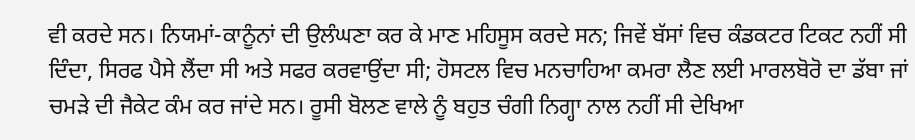ਵੀ ਕਰਦੇ ਸਨ। ਨਿਯਮਾਂ-ਕਾਨੂੰਨਾਂ ਦੀ ਉਲੰਘਣਾ ਕਰ ਕੇ ਮਾਣ ਮਹਿਸੂਸ ਕਰਦੇ ਸਨ; ਜਿਵੇਂ ਬੱਸਾਂ ਵਿਚ ਕੰਡਕਟਰ ਟਿਕਟ ਨਹੀਂ ਸੀ ਦਿੰਦਾ, ਸਿਰਫ ਪੈਸੇ ਲੈਂਦਾ ਸੀ ਅਤੇ ਸਫਰ ਕਰਵਾਉਂਦਾ ਸੀ; ਹੋਸਟਲ ਵਿਚ ਮਨਚਾਹਿਆ ਕਮਰਾ ਲੈਣ ਲਈ ਮਾਰਲਬੋਰੋ ਦਾ ਡੱਬਾ ਜਾਂ ਚਮੜੇ ਦੀ ਜੈਕੇਟ ਕੰਮ ਕਰ ਜਾਂਦੇ ਸਨ। ਰੂਸੀ ਬੋਲਣ ਵਾਲੇ ਨੂੰ ਬਹੁਤ ਚੰਗੀ ਨਿਗ੍ਹਾ ਨਾਲ ਨਹੀਂ ਸੀ ਦੇਖਿਆ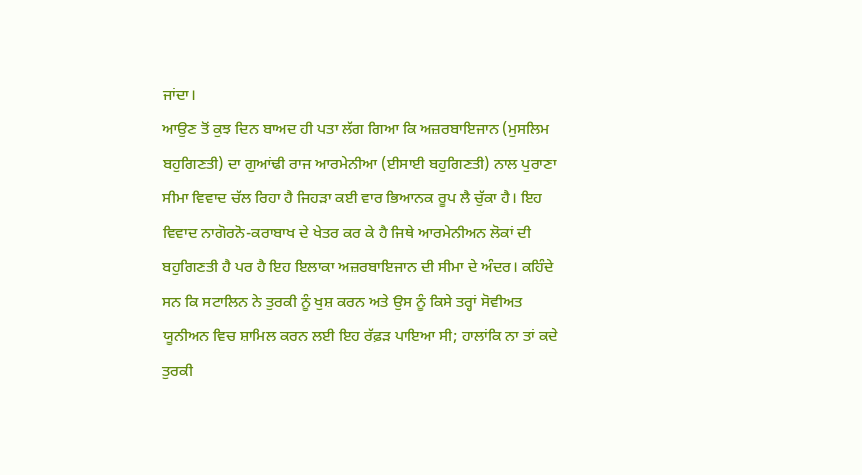ਜਾਂਦਾ।
ਆਉਣ ਤੋਂ ਕੁਝ ਦਿਨ ਬਾਅਦ ਹੀ ਪਤਾ ਲੱਗ ਗਿਆ ਕਿ ਅਜ਼ਰਬਾਇਜਾਨ (ਮੁਸਲਿਮ ਬਹੁਗਿਣਤੀ) ਦਾ ਗੁਆਂਢੀ ਰਾਜ ਆਰਮੇਨੀਆ (ਈਸਾਈ ਬਹੁਗਿਣਤੀ) ਨਾਲ ਪੁਰਾਣਾ ਸੀਮਾ ਵਿਵਾਦ ਚੱਲ ਰਿਹਾ ਹੈ ਜਿਹੜਾ ਕਈ ਵਾਰ ਭਿਆਨਕ ਰੂਪ ਲੈ ਚੁੱਕਾ ਹੈ। ਇਹ ਵਿਵਾਦ ਨਾਗੋਰਨੋ-ਕਰਾਬਾਖ ਦੇ ਖੇਤਰ ਕਰ ਕੇ ਹੈ ਜਿਥੇ ਆਰਮੇਨੀਅਨ ਲੋਕਾਂ ਦੀ ਬਹੁਗਿਣਤੀ ਹੈ ਪਰ ਹੈ ਇਹ ਇਲਾਕਾ ਅਜ਼ਰਬਾਇਜਾਨ ਦੀ ਸੀਮਾ ਦੇ ਅੰਦਰ। ਕਹਿੰਦੇ ਸਨ ਕਿ ਸਟਾਲਿਨ ਨੇ ਤੁਰਕੀ ਨੂੰ ਖੁਸ਼ ਕਰਨ ਅਤੇ ਉਸ ਨੂੰ ਕਿਸੇ ਤਰ੍ਹਾਂ ਸੋਵੀਅਤ ਯੂਨੀਅਨ ਵਿਚ ਸ਼ਾਮਿਲ ਕਰਨ ਲਈ ਇਹ ਰੱਫ਼ੜ ਪਾਇਆ ਸੀ; ਹਾਲਾਂਕਿ ਨਾ ਤਾਂ ਕਦੇ ਤੁਰਕੀ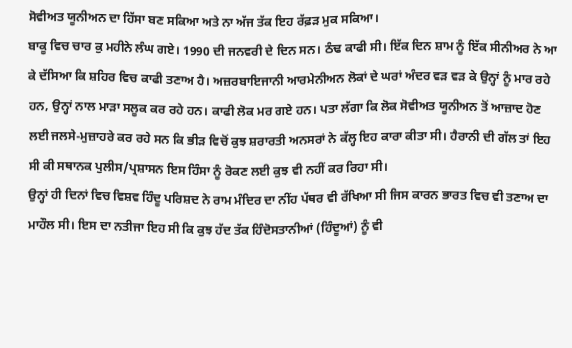ਸੋਵੀਅਤ ਯੂਨੀਅਨ ਦਾ ਹਿੱਸਾ ਬਣ ਸਕਿਆ ਅਤੇ ਨਾ ਅੱਜ ਤੱਕ ਇਹ ਰੱਫ਼ੜ ਮੁਕ ਸਕਿਆ।
ਬਾਕੂ ਵਿਚ ਚਾਰ ਕੁ ਮਹੀਨੇ ਲੰਘ ਗਏ। 1990 ਦੀ ਜਨਵਰੀ ਦੇ ਦਿਨ ਸਨ। ਠੰਢ ਕਾਫੀ ਸੀ। ਇੱਕ ਦਿਨ ਸ਼ਾਮ ਨੂੰ ਇੱਕ ਸੀਨੀਅਰ ਨੇ ਆ ਕੇ ਦੱਸਿਆ ਕਿ ਸ਼ਹਿਰ ਵਿਚ ਕਾਫੀ ਤਣਾਅ ਹੈ। ਅਜ਼ਰਬਾਇਜਾਨੀ ਆਰਮੇਨੀਅਨ ਲੋਕਾਂ ਦੇ ਘਰਾਂ ਅੰਦਰ ਵੜ ਵੜ ਕੇ ਉਨ੍ਹਾਂ ਨੂੰ ਮਾਰ ਰਹੇ ਹਨ, ਉਨ੍ਹਾਂ ਨਾਲ ਮਾੜਾ ਸਲੂਕ ਕਰ ਰਹੇ ਹਨ। ਕਾਫੀ ਲੋਕ ਮਰ ਗਏ ਹਨ। ਪਤਾ ਲੱਗਾ ਕਿ ਲੋਕ ਸੋਵੀਅਤ ਯੂਨੀਅਨ ਤੋਂ ਆਜ਼ਾਦ ਹੋਣ ਲਈ ਜਲਸੇ-ਮੁਜ਼ਾਹਰੇ ਕਰ ਰਹੇ ਸਨ ਕਿ ਭੀੜ ਵਿਚੋਂ ਕੁਝ ਸ਼ਰਾਰਤੀ ਅਨਸਰਾਂ ਨੇ ਕੱਲ੍ਹ ਇਹ ਕਾਰਾ ਕੀਤਾ ਸੀ। ਹੈਰਾਨੀ ਦੀ ਗੱਲ ਤਾਂ ਇਹ ਸੀ ਕੀ ਸਥਾਨਕ ਪੁਲੀਸ/ਪ੍ਰਸ਼ਾਸਨ ਇਸ ਹਿੰਸਾ ਨੂੰ ਰੋਕਣ ਲਈ ਕੁਝ ਵੀ ਨਹੀਂ ਕਰ ਰਿਹਾ ਸੀ।
ਉਨ੍ਹਾਂ ਹੀ ਦਿਨਾਂ ਵਿਚ ਵਿਸ਼ਵ ਹਿੰਦੂ ਪਰਿਸ਼ਦ ਨੇ ਰਾਮ ਮੰਦਿਰ ਦਾ ਨੀਂਹ ਪੱਥਰ ਵੀ ਰੱਖਿਆ ਸੀ ਜਿਸ ਕਾਰਨ ਭਾਰਤ ਵਿਚ ਵੀ ਤਣਾਅ ਦਾ ਮਾਹੌਲ ਸੀ। ਇਸ ਦਾ ਨਤੀਜਾ ਇਹ ਸੀ ਕਿ ਕੁਝ ਹੱਦ ਤੱਕ ਹਿੰਦੋਸਤਾਨੀਆਂ (ਹਿੰਦੂਆਂ) ਨੂੰ ਵੀ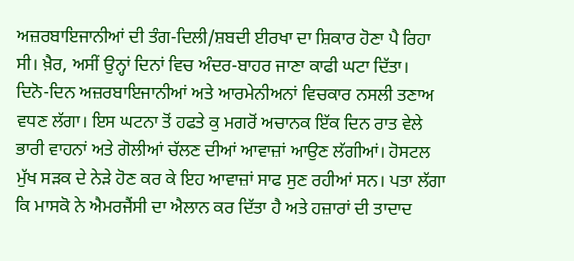ਅਜ਼ਰਬਾਇਜਾਨੀਆਂ ਦੀ ਤੰਗ-ਦਿਲੀ/ਸ਼ਬਦੀ ਈਰਖਾ ਦਾ ਸ਼ਿਕਾਰ ਹੋਣਾ ਪੈ ਰਿਹਾ ਸੀ। ਖ਼ੈਰ, ਅਸੀਂ ਉਨ੍ਹਾਂ ਦਿਨਾਂ ਵਿਚ ਅੰਦਰ-ਬਾਹਰ ਜਾਣਾ ਕਾਫੀ ਘਟਾ ਦਿੱਤਾ।
ਦਿਨੋ-ਦਿਨ ਅਜ਼ਰਬਾਇਜਾਨੀਆਂ ਅਤੇ ਆਰਮੇਨੀਅਨਾਂ ਵਿਚਕਾਰ ਨਸਲੀ ਤਣਾਅ ਵਧਣ ਲੱਗਾ। ਇਸ ਘਟਨਾ ਤੋਂ ਹਫਤੇ ਕੁ ਮਗਰੋਂ ਅਚਾਨਕ ਇੱਕ ਦਿਨ ਰਾਤ ਵੇਲੇ ਭਾਰੀ ਵਾਹਨਾਂ ਅਤੇ ਗੋਲੀਆਂ ਚੱਲਣ ਦੀਆਂ ਆਵਾਜ਼ਾਂ ਆਉਣ ਲੱਗੀਆਂ। ਹੋਸਟਲ ਮੁੱਖ ਸੜਕ ਦੇ ਨੇੜੇ ਹੋਣ ਕਰ ਕੇ ਇਹ ਆਵਾਜ਼ਾਂ ਸਾਫ ਸੁਣ ਰਹੀਆਂ ਸਨ। ਪਤਾ ਲੱਗਾ ਕਿ ਮਾਸਕੋ ਨੇ ਐਮਰਜੈਂਸੀ ਦਾ ਐਲਾਨ ਕਰ ਦਿੱਤਾ ਹੈ ਅਤੇ ਹਜ਼ਾਰਾਂ ਦੀ ਤਾਦਾਦ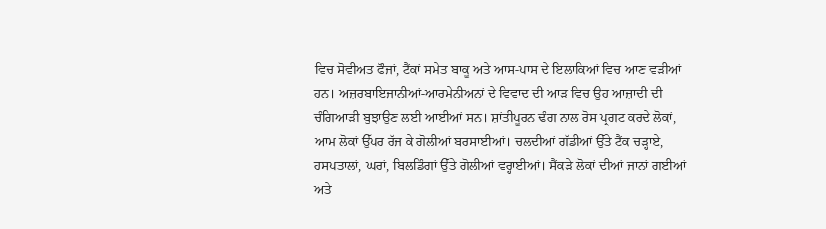ਵਿਚ ਸੋਵੀਅਤ ਫੌਜਾਂ, ਟੈਂਕਾਂ ਸਮੇਤ ਬਾਕੂ ਅਤੇ ਆਸ-ਪਾਸ ਦੇ ਇਲਾਕਿਆਂ ਵਿਚ ਆਣ ਵੜੀਆਂ ਹਨ। ਅਜ਼ਰਬਾਇਜਾਨੀਆਂ-ਆਰਮੇਨੀਅਨਾਂ ਦੇ ਵਿਵਾਦ ਦੀ ਆੜ ਵਿਚ ਉਹ ਆਜ਼ਾਦੀ ਦੀ ਚੰਗਿਆੜੀ ਬੁਝਾਉਣ ਲਈ ਆਈਆਂ ਸਨ। ਸ਼ਾਂਤੀਪੂਰਨ ਢੰਗ ਨਾਲ ਰੋਸ ਪ੍ਰਗਟ ਕਰਦੇ ਲੋਕਾਂ, ਆਮ ਲੋਕਾਂ ਉੱਪਰ ਰੱਜ ਕੇ ਗੋਲੀਆਂ ਬਰਸਾਈਆਂ। ਚਲਦੀਆਂ ਗੱਡੀਆਂ ਉੱਤੇ ਟੈਂਕ ਚੜ੍ਹਾਏ, ਹਸਪਤਾਲਾਂ, ਘਰਾਂ, ਬਿਲਡਿੰਗਾਂ ਉੱਤੇ ਗੋਲੀਆਂ ਵਰ੍ਹਾਈਆਂ। ਸੈਂਕੜੇ ਲੋਕਾਂ ਦੀਆਂ ਜਾਨਾਂ ਗਈਆਂ ਅਤੇ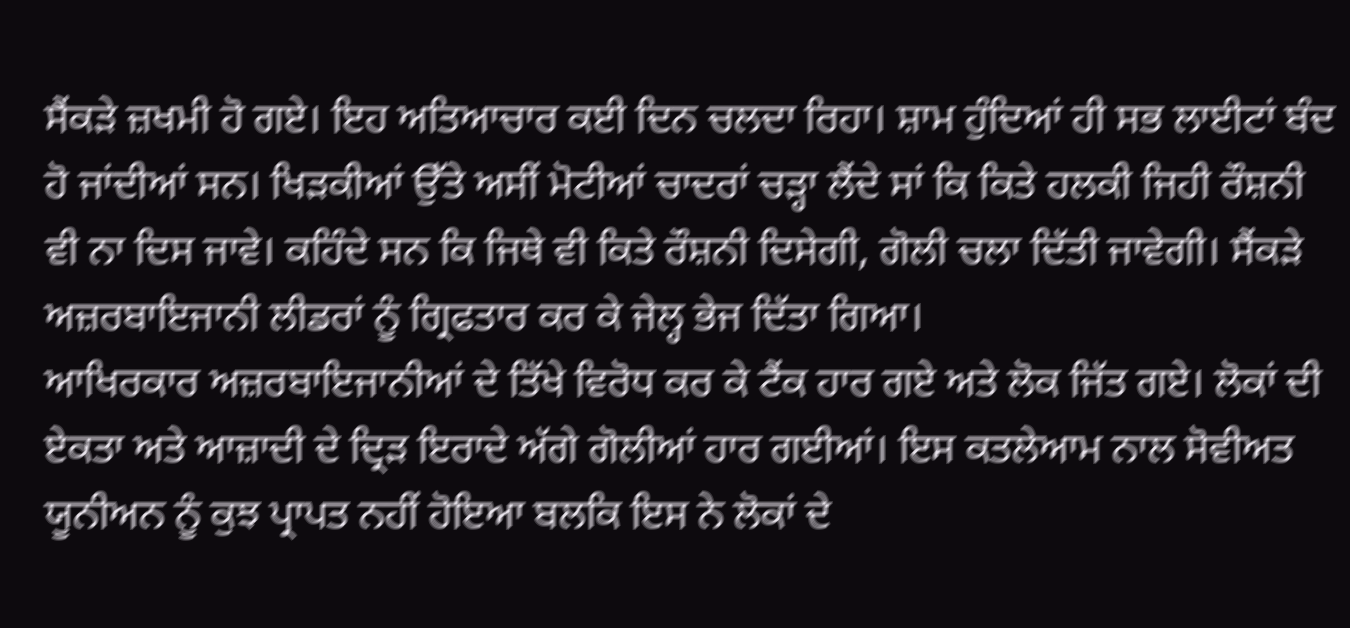ਸੈਂਕੜੇ ਜ਼ਖਮੀ ਹੋ ਗਏ। ਇਹ ਅਤਿਆਚਾਰ ਕਈ ਦਿਨ ਚਲਦਾ ਰਿਹਾ। ਸ਼ਾਮ ਹੁੰਦਿਆਂ ਹੀ ਸਭ ਲਾਈਟਾਂ ਬੰਦ ਹੋ ਜਾਂਦੀਆਂ ਸਨ। ਖਿੜਕੀਆਂ ਉੱਤੇ ਅਸੀਂ ਮੋਟੀਆਂ ਚਾਦਰਾਂ ਚੜ੍ਹਾ ਲੈਂਦੇ ਸਾਂ ਕਿ ਕਿਤੇ ਹਲਕੀ ਜਿਹੀ ਰੌਸ਼ਨੀ ਵੀ ਨਾ ਦਿਸ ਜਾਵੇ। ਕਹਿੰਦੇ ਸਨ ਕਿ ਜਿਥੇ ਵੀ ਕਿਤੇ ਰੌਸ਼ਨੀ ਦਿਸੇਗੀ, ਗੋਲੀ ਚਲਾ ਦਿੱਤੀ ਜਾਵੇਗੀ। ਸੈਂਕੜੇ ਅਜ਼ਰਬਾਇਜਾਨੀ ਲੀਡਰਾਂ ਨੂੰ ਗ੍ਰਿਫਤਾਰ ਕਰ ਕੇ ਜੇਲ੍ਹ ਭੇਜ ਦਿੱਤਾ ਗਿਆ।
ਆਖਿਰਕਾਰ ਅਜ਼ਰਬਾਇਜਾਨੀਆਂ ਦੇ ਤਿੱਖੇ ਵਿਰੋਧ ਕਰ ਕੇ ਟੈਂਕ ਹਾਰ ਗਏ ਅਤੇ ਲੋਕ ਜਿੱਤ ਗਏ। ਲੋਕਾਂ ਦੀ ਏਕਤਾ ਅਤੇ ਆਜ਼ਾਦੀ ਦੇ ਦ੍ਰਿੜ ਇਰਾਦੇ ਅੱਗੇ ਗੋਲੀਆਂ ਹਾਰ ਗਈਆਂ। ਇਸ ਕਤਲੇਆਮ ਨਾਲ ਸੋਵੀਅਤ ਯੂਨੀਅਨ ਨੂੰ ਕੁਝ ਪ੍ਰਾਪਤ ਨਹੀਂ ਹੋਇਆ ਬਲਕਿ ਇਸ ਨੇ ਲੋਕਾਂ ਦੇ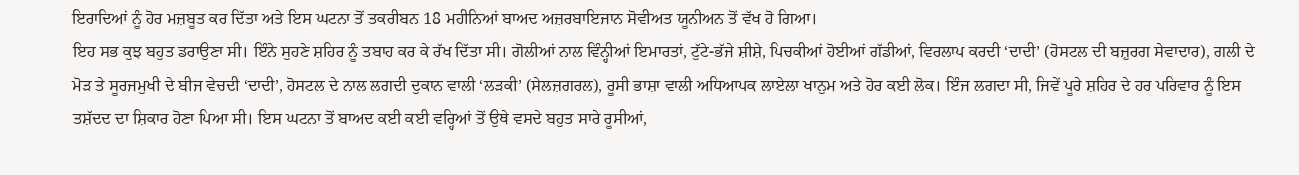ਇਰਾਦਿਆਂ ਨੂੰ ਹੋਰ ਮਜ਼ਬੂਤ ਕਰ ਦਿੱਤਾ ਅਤੇ ਇਸ ਘਟਨਾ ਤੋਂ ਤਕਰੀਬਨ 18 ਮਹੀਨਿਆਂ ਬਾਅਦ ਅਜ਼ਰਬਾਇਜਾਨ ਸੋਵੀਅਤ ਯੂਨੀਅਨ ਤੋਂ ਵੱਖ ਹੋ ਗਿਆ।
ਇਹ ਸਭ ਕੁਝ ਬਹੁਤ ਡਰਾਉਣਾ ਸੀ। ਇੰਨੇ ਸੁਹਣੇ ਸ਼ਹਿਰ ਨੂੰ ਤਬਾਹ ਕਰ ਕੇ ਰੱਖ ਦਿੱਤਾ ਸੀ। ਗੋਲੀਆਂ ਨਾਲ ਵਿੰਨ੍ਹੀਆਂ ਇਮਾਰਤਾਂ, ਟੁੱਟੇ-ਭੱਜੇ ਸ਼ੀਸ਼ੇ, ਪਿਚਕੀਆਂ ਹੋਈਆਂ ਗੱਡੀਆਂ, ਵਿਰਲਾਪ ਕਰਦੀ ‘ਦਾਦੀ’ (ਹੋਸਟਲ ਦੀ ਬਜ਼ੁਰਗ ਸੇਵਾਦਾਰ), ਗਲੀ ਦੇ ਮੋੜ ਤੇ ਸੂਰਜਮੁਖੀ ਦੇ ਬੀਜ ਵੇਚਦੀ ‘ਦਾਦੀ’, ਹੋਸਟਲ ਦੇ ਨਾਲ ਲਗਦੀ ਦੁਕਾਨ ਵਾਲੀ ‘ਲੜਕੀ’ (ਸੇਲਜ਼ਗਰਲ), ਰੂਸੀ ਭਾਸ਼ਾ ਵਾਲੀ ਅਧਿਆਪਕ ਲਾਏਲਾ ਖਾਨੁਮ ਅਤੇ ਹੋਰ ਕਈ ਲੋਕ। ਇੰਜ ਲਗਦਾ ਸੀ, ਜਿਵੇਂ ਪੂਰੇ ਸ਼ਹਿਰ ਦੇ ਹਰ ਪਰਿਵਾਰ ਨੂੰ ਇਸ ਤਸ਼ੱਦਦ ਦਾ ਸ਼ਿਕਾਰ ਹੋਣਾ ਪਿਆ ਸੀ। ਇਸ ਘਟਨਾ ਤੋਂ ਬਾਅਦ ਕਈ ਕਈ ਵਰ੍ਹਿਆਂ ਤੋਂ ਉਥੇ ਵਸਦੇ ਬਹੁਤ ਸਾਰੇ ਰੂਸੀਆਂ,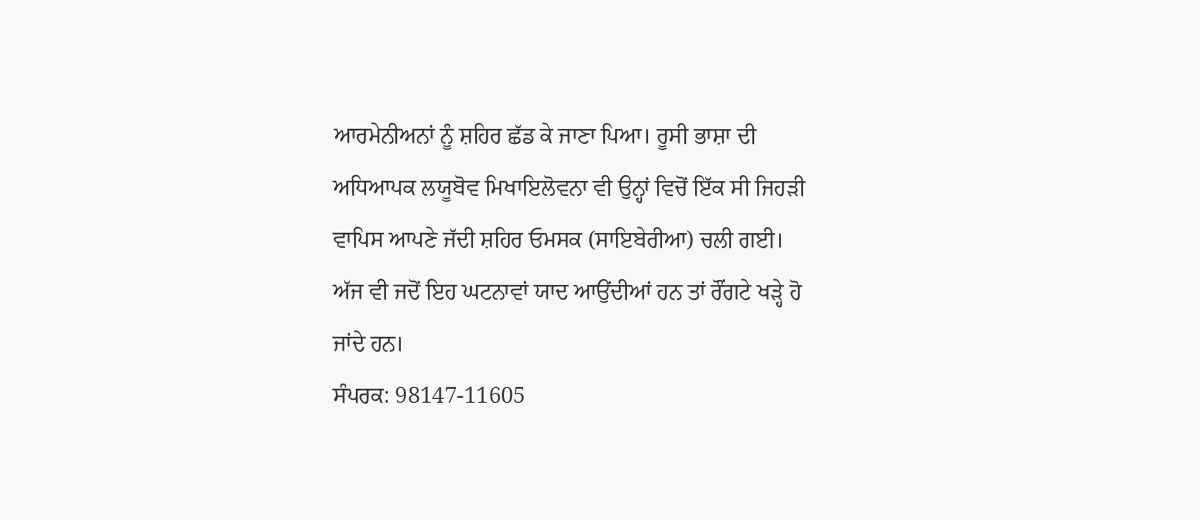ਆਰਮੇਨੀਅਨਾਂ ਨੂੰ ਸ਼ਹਿਰ ਛੱਡ ਕੇ ਜਾਣਾ ਪਿਆ। ਰੂਸੀ ਭਾਸ਼ਾ ਦੀ ਅਧਿਆਪਕ ਲਯੂਬੋਵ ਮਿਖਾਇਲੋਵਨਾ ਵੀ ਉਨ੍ਹਾਂ ਵਿਚੋਂ ਇੱਕ ਸੀ ਜਿਹੜੀ ਵਾਪਿਸ ਆਪਣੇ ਜੱਦੀ ਸ਼ਹਿਰ ਓਮਸਕ (ਸਾਇਬੇਰੀਆ) ਚਲੀ ਗਈ। ਅੱਜ ਵੀ ਜਦੋਂ ਇਹ ਘਟਨਾਵਾਂ ਯਾਦ ਆਉਂਦੀਆਂ ਹਨ ਤਾਂ ਰੌਂਗਟੇ ਖੜ੍ਹੇ ਹੋ ਜਾਂਦੇ ਹਨ।
ਸੰਪਰਕ: 98147-11605